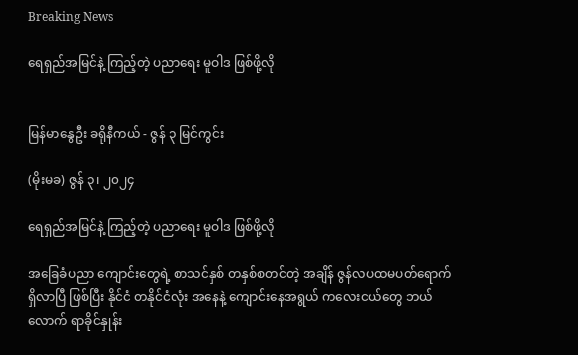Breaking News

ရေရှည်အမြင်နဲ့ ကြည့်တဲ့ ပညာရေး မူဝါဒ ဖြစ်ဖို့လို


မြန်မာနွေဦး ခရိုနီကယ် - ဇွန် ၃ မြင်ကွင်း

(မိုးမခ) ဇွန် ၃၊ ၂၀၂၄

ရေရှည်အမြင်နဲ့ ကြည့်တဲ့ ပညာရေး မူဝါဒ ဖြစ်ဖို့လို

အခြေခံပညာ ကျောင်းတွေရဲ့ စာသင်နှစ် တနှစ်စတင်တဲ့ အချိန် ဇွန်လပထမပတ်ရောက်ရှိလာပြီ ဖြစ်ပြီး နိုင်ငံ တနိုင်ငံလုံး အနေနဲ့ ကျောင်းနေအရွယ် ကလေးငယ်တွေ ဘယ်လောက် ရာခိုင်နှုန်း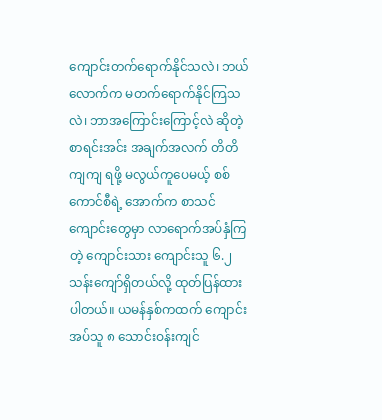ကျောင်းတက်ရောက်နိုင်သလဲ၊ ဘယ်လောက်က မတက်ရောက်နိုင်ကြသလဲ၊ ဘာအကြောင်းကြောင့်လဲ ဆိုတဲ့ စာရင်းအင်း အချက်အလက် တိတိကျကျ ရဖို့ မလွယ်ကူပေမယ့် စစ်ကောင်စီရဲ့ အောက်က စာသင်ကျောင်းတွေမှာ လာရောက်အပ်နှံကြတဲ့ ကျောင်းသား ကျောင်းသူ ၆.၂ သန်းကျော်ရှိတယ်လို့ ထုတ်ပြန်ထားပါတယ်။ ယမန်နှစ်ကထက် ကျောင်းအပ်သူ ၈ သောင်းဝန်းကျင်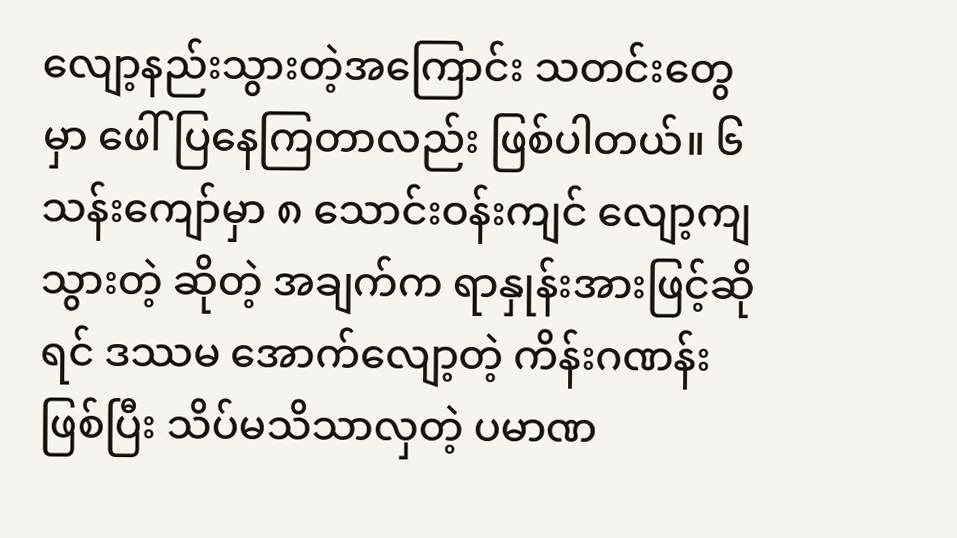လျော့နည်းသွားတဲ့အကြောင်း သတင်းတွေမှာ ဖေါ်ပြနေကြတာလည်း ဖြစ်ပါတယ်။ ၆ သန်းကျော်မှာ ၈ သောင်းဝန်းကျင် လျော့ကျသွားတဲ့ ဆိုတဲ့ အချက်က ရာနှုန်းအားဖြင့်ဆိုရင် ဒဿမ အောက်လျော့တဲ့ ကိန်းဂဏန်းဖြစ်ပြီး သိပ်မသိသာလှတဲ့ ပမာဏ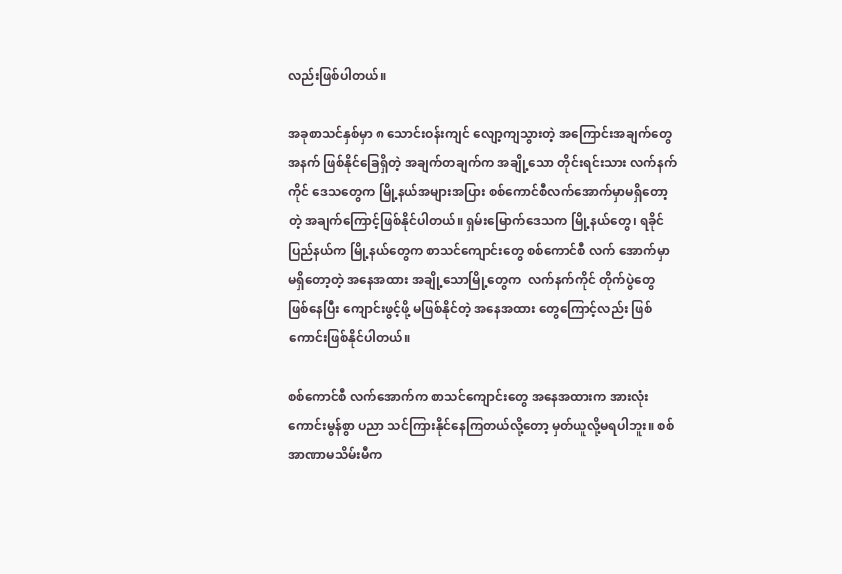လည်းဖြစ်ပါတယ်။

အခုစာသင်နှစ်မှာ ၈ သောင်းဝန်းကျင် လျော့ကျသွားတဲ့ အကြောင်းအချက်တွေအနက် ဖြစ်နိုင်ခြေရှိတဲ့ အချက်တချက်က အချို့သော တိုင်းရင်းသား လက်နက်ကိုင် ဒေသတွေက မြို့နယ်အများအပြား စစ်ကောင်စီလက်အောက်မှာမရှိတော့တဲ့ အချက်ကြောင့်ဖြစ်နိုင်ပါတယ်။ ရှမ်းမြောက်ဒေသက မြို့နယ်တွေ၊ ရခိုင်ပြည်နယ်က မြို့နယ်တွေက စာသင်ကျောင်းတွေ စစ်ကောင်စီ လက် အောက်မှာ မရှိတော့တဲ့ အနေအထား အချို့သောမြို့တွေက  လက်နက်ကိုင် တိုက်ပွဲတွေ ဖြစ်နေပြီး ကျောင်းဖွင့်ဖို့ မဖြစ်နိုင်တဲ့ အနေအထား တွေကြောင့်လည်း ဖြစ်ကောင်းဖြစ်နိုင်ပါတယ်။

စစ်ကောင်စီ လက်အောက်က စာသင်ကျောင်းတွေ အနေအထားက အားလုံး ကောင်းမွန်စွာ ပညာ သင်ကြားနိုင်နေကြတယ်လို့တော့ မှတ်ယူလို့မရပါဘူး။ စစ်အာဏာမသိမ်းမီက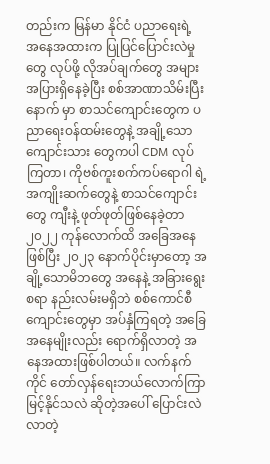တည်းက မြန်မာ နိုင်ငံ ပညာရေးရဲ့ အနေအထားက ပြုပြင်ပြောင်းလဲမှုတွေ လုပ်ဖို့ လိုအပ်ချက်တွေ အများအပြားရှိနေခဲ့ပြီး စစ်အာဏာသိမ်းပြီးနောက် မှာ စာသင်ကျောင်းတွေက ပညာရေးဝန်ထမ်းတွေနဲ့ အချို့သော ကျောင်းသား တွေကပါ CDM လုပ်ကြတာ၊ ကိုဗစ်ကူးစက်ကပ်ရောဂါ ရဲ့ အကျိုးဆက်တွေနဲ့ စာသင်ကျောင်းတွေ ကျီးနဲ့ ဖုတ်ဖုတ်ဖြစ်နေခဲ့တာ ၂၀၂၂ ကုန်လောက်ထိ အခြေအနေဖြစ်ပြီး ၂၀၂၃ နောက်ပိုင်းမှာတော့ အချို့သောမိဘတွေ အနေနဲ့ အခြားရွေးစရာ နည်းလမ်းမရှိဘဲ စစ်ကောင်စီ ကျောင်းတွေမှာ အပ်နှံကြရတဲ့ အခြေအနေမျိုးလည်း ရောက်ရှိလာတဲ့ အနေအထားဖြစ်ပါတယ်။ လက်နက်ကိုင် တော်လှန်ရေးဘယ်လောက်ကြာမြင့်နိုင်သလဲ ဆိုတဲ့အပေါ် ပြောင်းလဲလာတဲ့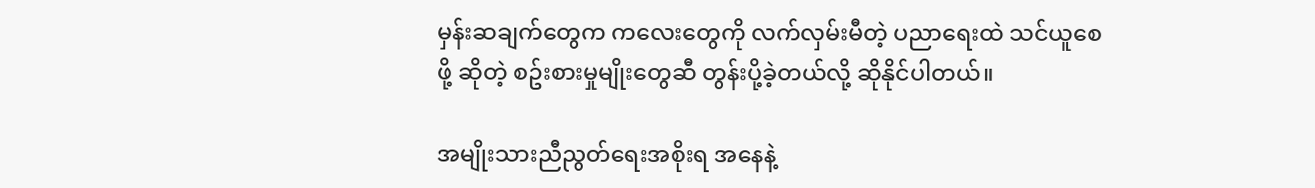မှန်းဆချက်တွေက ကလေးတွေကို လက်လှမ်းမီတဲ့ ပညာရေးထဲ သင်ယူစေဖို့ ဆိုတဲ့ စဥ်းစားမှုမျိုးတွေဆီ တွန်းပို့ခဲ့တယ်လို့ ဆိုနိုင်ပါတယ်။

အမျိုးသားညီညွတ်ရေးအစိုးရ အနေနဲ့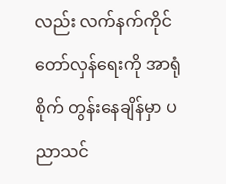လည်း လက်နက်ကိုင် တော်လှန်ရေးကို အာရုံစိုက် တွန်းနေချိန်မှာ ပညာသင်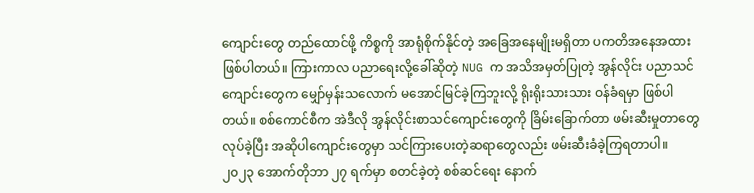ကျောင်းတွေ တည်ထောင်ဖို့ ကိစ္စကို အာရုံစိုက်နိုင်တဲ့ အခြေအနေမျိုးမရှိတာ ပကတိအနေအထား ဖြစ်ပါတယ်။ ကြားကာလ ပညာရေးလို့ခေါ်ဆိုတဲ့ NUG က အသိအမှတ်ပြုတဲ့ အွန်လိုင်း ပညာသင်ကျောင်းတွေက မျှော်မှန်းသလောက် မအောင်မြင်ခဲ့ကြဘူးလို့ ရိုးရိုးသားသား ဝန်ခံရမှာ ဖြစ်ပါတယ်။ စစ်ကောင်စီက အဲဒီလို အွန်လိုင်းစာသင်ကျောင်းတွေကို ခြိမ်းခြောက်တာ ဖမ်းဆီးမှုတာတွေလုပ်ခဲ့ပြီး အဆိုပါကျောင်းတွေမှာ သင်ကြားပေးတဲ့ဆရာတွေလည်း ဖမ်းဆီးခံခဲ့ကြရတာပါ။ ၂၀၂၃ အောက်တိုဘာ ၂၇ ရက်မှာ စတင်ခဲ့တဲ့ စစ်ဆင်ရေး နောက်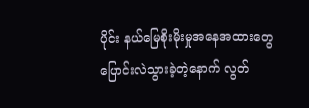ပိုင်း နယ်မြေစိုးမိုးမှုအနေအထားတွေ ပြောင်းလဲသွားခဲ့တဲ့နောက် လွတ်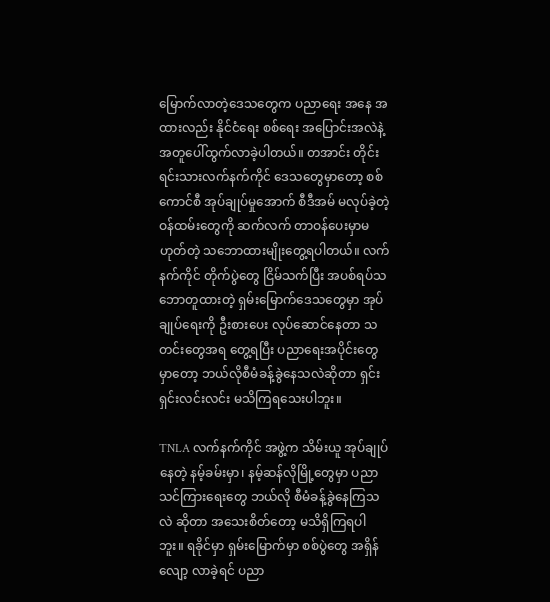မြောက်လာတဲ့ဒေသတွေက ပညာရေး အနေ အထားလည်း နိုင်ငံရေး စစ်ရေး အပြောင်းအလဲနဲ့ အတူပေါ်ထွက်လာခဲ့ပါတယ်။ တအာင်း တိုင်း ရင်းသားလက်နက်ကိုင် ဒေသတွေမှာတော့ စစ်ကောင်စီ အုပ်ချုပ်မှုအောက် စီဒီအမ် မလုပ်ခဲ့တဲ့ ဝန်ထမ်းတွေကို ဆက်လက် တာဝန်ပေးမှာမဟုတ်တဲ့ သဘောထားမျိုးတွေ့ရပါတယ်။ လက်နက်ကိုင် တိုက်ပွဲတွေ ငြိမ်သက်ပြီး အပစ်ရပ်သဘောတူထားတဲ့ ရှမ်းမြောက်ဒေသတွေမှာ အုပ်ချုပ်ရေးကို ဦးစားပေး လုပ်ဆောင်နေတာ သတင်းတွေအရ တွေ့ရပြီး ပညာရေးအပိုင်းတွေမှာတော့ ဘယ်လိုစီမံခန့်ခွဲနေသလဲဆိုတာ ရှင်းရှင်းလင်းလင်း မသိကြရသေးပါဘူး။

TNLA လက်နက်ကိုင် အဖွဲ့က သိမ်းယူ အုပ်ချုပ်နေတဲ့ နမ့်ခမ်းမှာ၊ နမ့်ဆန်လိုမြို့တွေမှာ ပညာသင်ကြားရေးတွေ ဘယ်လို စီမံခန့်ခွဲနေကြသလဲ ဆိုတာ အသေးစိတ်တော့ မသိရှိကြရပါဘူး။ ရခိုင်မှာ ရှမ်းမြောက်မှာ စစ်ပွဲတွေ အရှိန်လျော့ လာခဲ့ရင် ပညာ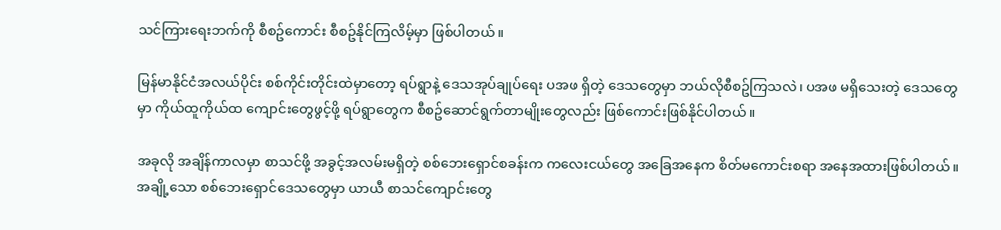သင်ကြားရေးဘက်ကို စီစဥ်ကောင်း စီစဥ်နိုင်ကြလိမ့်မှာ ဖြစ်ပါတယ်။

မြန်မာနိုင်ငံအလယ်ပိုင်း စစ်ကိုင်းတိုင်းထဲမှာတော့ ရပ်ရွာနဲ့ ဒေသအုပ်ချုပ်ရေး ပအဖ ရှိတဲ့ ဒေသတွေမှာ ဘယ်လိုစီစဥ်ကြသလဲ၊ ပအဖ မရှိသေးတဲ့ ဒေသတွေမှာ ကိုယ်ထူကိုယ်ထ ကျောင်းတွေဖွင့်ဖို့ ရပ်ရွာတွေက စီစဥ်ဆောင်ရွက်တာမျိုးတွေလည်း ဖြစ်ကောင်းဖြစ်နိုင်ပါတယ်။

အခုလို အချိန်ကာလမှာ စာသင်ဖို့ အခွင့်အလမ်းမရှိတဲ့ စစ်ဘေးရှောင်စခန်းက ကလေးငယ်တွေ အခြေအနေက စိတ်မကောင်းစရာ အနေအထားဖြစ်ပါတယ်။ အချို့သော စစ်ဘေးရှောင်ဒေသတွေမှာ ယာယီ စာသင်ကျောင်းတွေ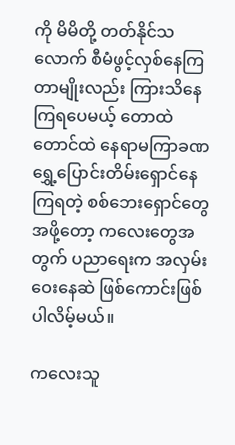ကို မိမိတို့ တတ်နိုင်သလောက် စီမံဖွင့်လှစ်နေကြတာမျိုးလည်း ကြားသိနေကြရပေမယ့် တောထဲ တောင်ထဲ နေရာမကြာခဏ ရွှေ့ပြောင်းတိမ်းရှောင်နေကြရတဲ့ စစ်ဘေးရှောင်တွေအဖို့တော့ ကလေးတွေအတွက် ပညာရေးက အလှမ်းဝေးနေဆဲ ဖြစ်ကောင်းဖြစ်ပါလိမ့်မယ်။

ကလေးသူ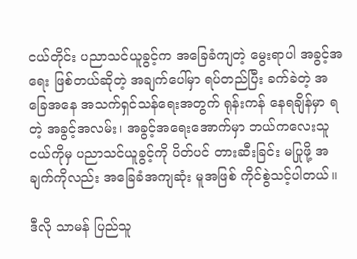ငယ်တိုင်း ပညာသင်ယူခွင့်က အခြေခံကျတဲ့ မွေးရာပါ အခွင့်အရေး ဖြစ်တယ်ဆိုတဲ့ အချက်ပေါ်မှာ ရပ်တည်ပြီး ခက်ခဲတဲ့ အခြေအနေ အသက်ရှင်သန်ရေးအတွက် ရုန်းကန် နေရချိန်မှာ ရတဲ့ အခွင့်အလမ်း၊ အခွင့်အရေးအောက်မှာ ဘယ်ကလေးသူငယ်ကိုမှ ပညာသင်ယူခွင့်ကို ပိတ်ပင် တားဆီးခြင်း မပြုဖို့ အချက်ကိုလည်း အခြေခံအကျဆုံး မူအဖြစ် ကိုင်စွဲသင့်ပါတယ်။

ဒီလို သာမန် ပြည်သူ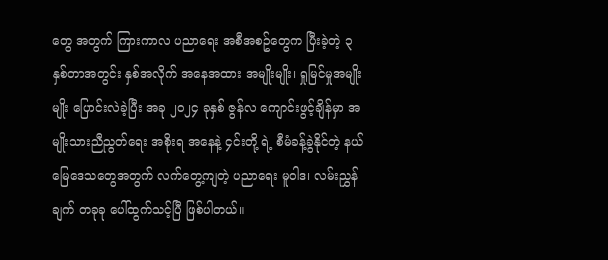တွေ အတွက် ကြားကာလ ပညာရေး အစီအစဥ်တွေက ပြီးခဲ့တဲ့ ၃ နှစ်တာအတွင်း နှစ်အလိုက် အနေအထား အမျိုးမျိုး၊ ရှုမြင်မှုအမျိုးမျိုး ပြောင်းလဲခဲ့ပြီး အခု ၂၀၂၄ ခုနှစ် ဇွန်လ ကျောင်းဖွင့်ချိန်မှာ အမျိုးသားညီညွတ်ရေး အစိုးရ အနေနဲ့ ၄င်းတို့ ရဲ့ စီမံခန့်ခွဲနိုင်တဲ့ နယ်မြေဒေသတွေအတွက် လက်တွေ့ကျတဲ့ ပညာရေး မူဝါဒ၊ လမ်းညွှန်ချက် တခုခု ပေါ်ထွက်သင့်ပြီ ဖြစ်ပါတယ်။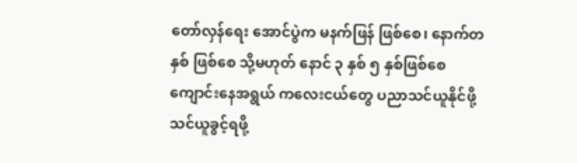တော်လှန်ရေး အောင်ပွဲက မနက်ဖြန် ဖြစ်စေ၊ နောက်တနှစ် ဖြစ်စေ သို့မဟုတ် နောင် ၃ နှစ် ၅ နှစ်ဖြစ်စေ ကျောင်းနေအရွယ် ကလေးငယ်တွေ ပညာသင်ယူနိုင်ဖို့ သင်ယူခွင့်ရဖို့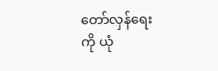တော်လှန်ရေးကို ယုံ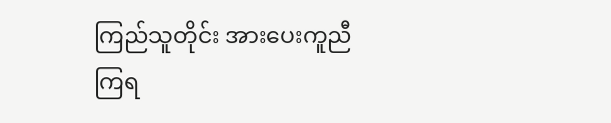ကြည်သူတိုင်း အားပေးကူညီကြရ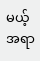မယ့် အရာ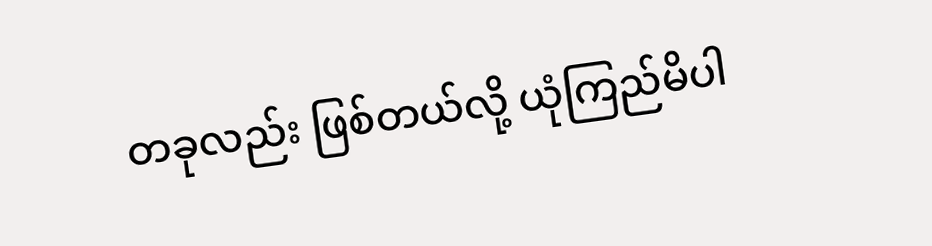တခုလည်း ဖြစ်တယ်လို့ ယုံကြည်မိပါ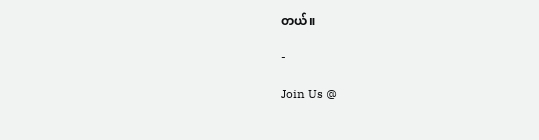တယ်။

-

Join Us @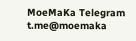MoeMaKa Telegram
t.me@moemaka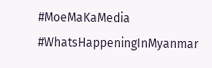#MoeMaKaMedia
#WhatsHappeningInMyanmar